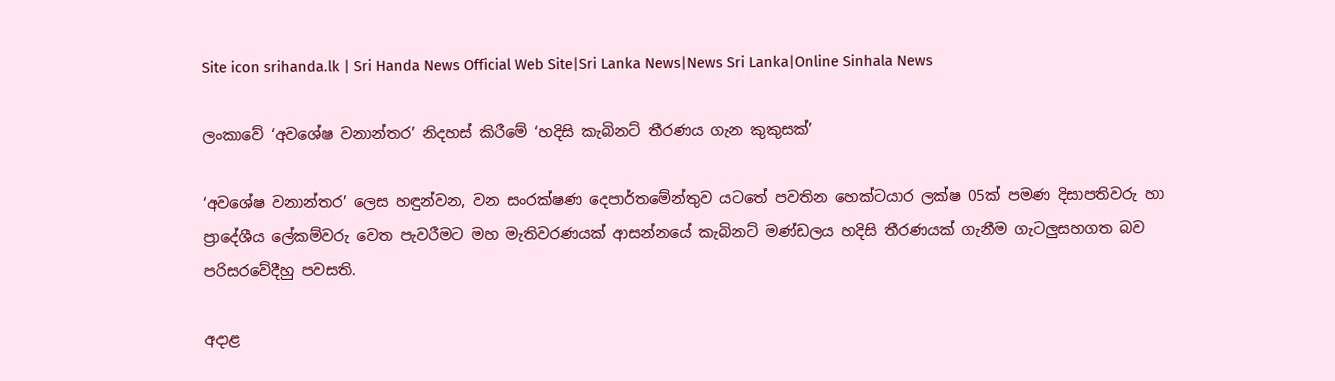Site icon srihanda.lk | Sri Handa News Official Web Site|Sri Lanka News|News Sri Lanka|Online Sinhala News

ලංකාවේ ‘අවශේෂ වනාන්තර’ නිදහස් කිරීමේ ‘හදිසි කැබිනට් තීරණය ගැන කුකුසක්’

‘අවශේෂ වනාන්තර’ ලෙස හඳුන්වන, වන සංරක්ෂණ දෙපාර්තමේන්තුව යටතේ පවතින හෙක්ටයාර ලක්ෂ 05ක් පමණ දිසාපතිවරු හා ප්‍රාදේශීය ලේකම්වරු වෙත පැවරීමට මහ මැතිවරණයක් ආසන්නයේ කැබිනට් මණ්ඩලය හදිසි තීරණයක් ගැනීම ගැටලුසහගත බව පරිසරවේදීහු පවසති.

අදාළ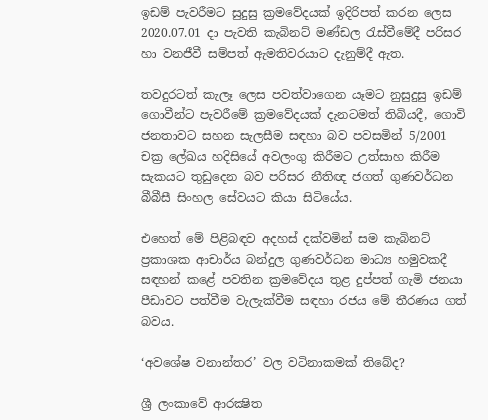ඉඩම් පැවරීමට සුදුසු ක්‍රමවේදයක් ඉදිරිපත් කරන ලෙස 2020.07.01 දා පැවති කැබිනට් මණ්ඩල රැස්වීමේදී පරිසර හා වනජීවී සම්පත් ඇමතිවරයාට දැනුම්දී ඇත.

තවදුරටත් කැලෑ ලෙස පවත්වාගෙන යෑමට නුසුදුසු ඉඩම් ගොවීන්ට පැවරීමේ ක්‍රමවේදයක් දැනටමත් තිබියදී, ගොවි ජනතාවට සහන සැලසීම සඳහා බව පවසමින් 5/2001 චක්‍ර ලේඛය හදිසියේ අවලංගු කිරීමට උත්සාහ කිරීම සැකයට තුඩුදෙන බව පරිසර නීතිඥ ජගත් ගුණවර්ධන බීබීසී සිංහල සේවයට කියා සිටියේය.

එහෙත් මේ පිළිබඳව අදහස් දක්වමින් සම කැබිනට් ප්‍රකාශක ආචාර්ය බන්දුල ගුණවර්ධන මාධ්‍ය හමුවකදී සඳහන් කළේ පවතින ක්‍රමවේදය තුළ දුප්පත් ගැමි ජනයා පීඩාවට පත්වීම වැලැක්වීම සඳහා රජය මේ තීරණය ගත් බවය.

‘අවශේෂ වනාන්තර’ වල වටිනාකමක් තිබේද?

ශ්‍රී ලංකාවේ ආරක්‍ෂිත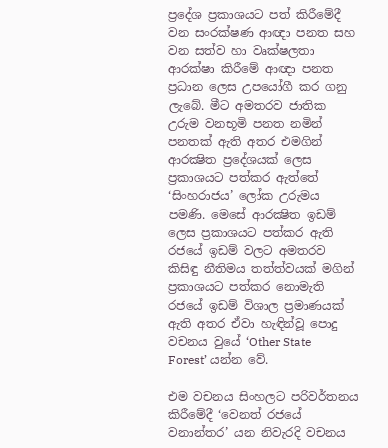ප්‍රදේශ ප්‍රකාශයට පත් කිරීමේදී වන සංරක්ෂණ ආඥා පනත සහ වන සත්ව හා වෘක්ෂලතා ආරක්ෂා කිරීමේ ආඥා පනත ප්‍රධාන ලෙස උපයෝගී කර ගනු ලැබේ. මීට අමතරව ජාතික උරුම වනභූමි පනත නමින් පනතක් ඇති අතර එමගින් ආරක්‍ෂිත ප්‍රදේශයක් ලෙස ප්‍රකාශයට පත්කර ඇත්තේ ‘සිංහරාජය’ ලෝක උරුමය පමණි. මෙසේ ආරක්‍ෂිත ඉඩම් ලෙස ප්‍රකාශයට පත්කර ඇති රජයේ ඉඩම් වලට අමතරව කිසිඳු නීතිමය තත්ත්වයක් මගින් ප්‍රකාශයට පත්කර නොමැති රජයේ ඉඩම් විශාල ප්‍රමාණයක් ඇති අතර ඒවා හැඳින්වූ පොදු වචනය වුයේ ‘Other State Forest’ යන්න වේ.

එම වචනය සිංහලට පරිවර්තනය කිරීමේදී ‘වෙනත් රජයේ වනාන්තර’ යන නිවැරදි වචනය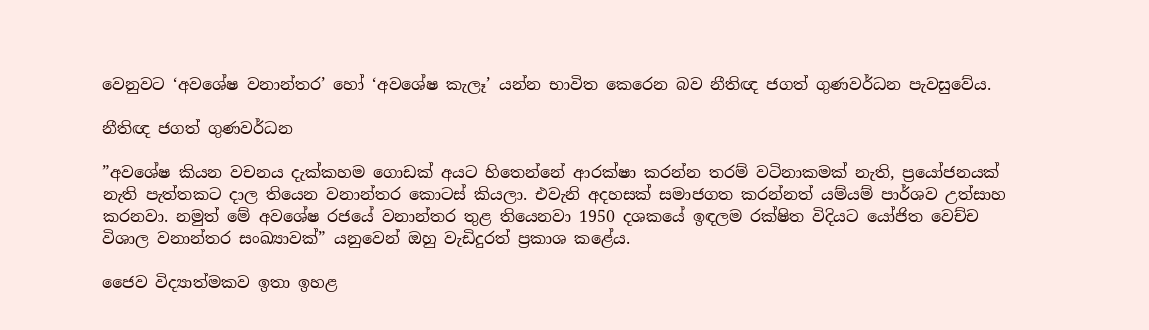වෙනුවට ‘අවශේෂ වනාන්තර’ හෝ ‘අවශේෂ කැලෑ’ යන්න භාවිත කෙරෙන බව නීතිඥ ජගත් ගුණවර්ධන පැවසුවේය.

නීතිඥ ජගත් ගුණවර්ධන

”අවශේෂ කියන වචනය දැක්කහම ගොඩක් අයට හිතෙන්නේ ආරක්ෂා කරන්න තරම් වටිනාකමක් නැති, ප්‍රයෝජනයක් නැති පැත්තකට දාල තියෙන වනාන්තර කොටස් කියලා. එවැනි අදහසක් සමාජගත කරන්නත් යම්යම් පාර්ශව උත්සාහ කරනවා. නමුත් මේ අවශේෂ රජයේ වනාන්තර තුළ තියෙනවා 1950 දශකයේ ඉඳලම රක්ෂිත විදියට යෝජිත වෙච්ච විශාල වනාන්තර සංඛ්‍යාවක්” යනුවෙන් ඔහු වැඩිදුරත් ප්‍රකාශ කළේය.

ජෛව විද්‍යාත්මකව ඉතා ඉහළ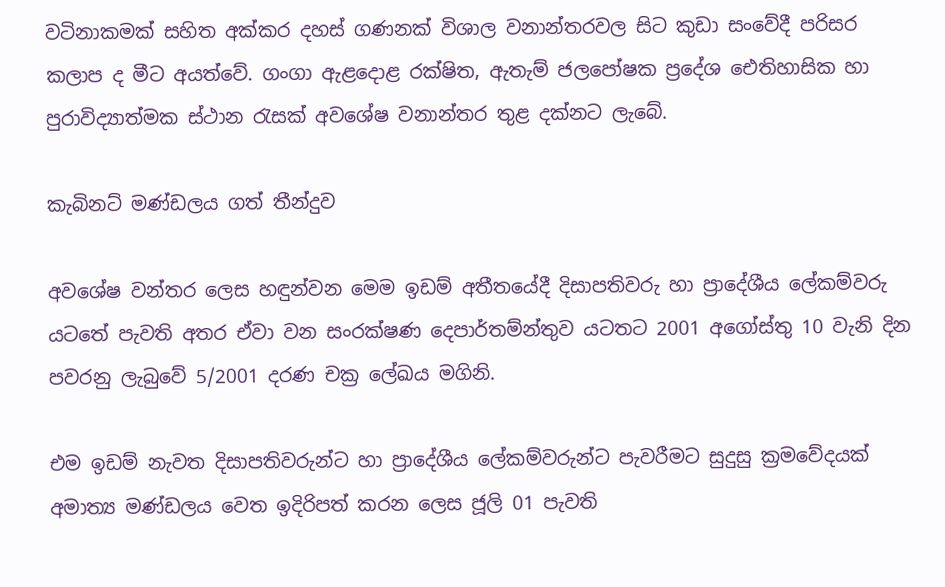වටිනාකමක් සහිත අක්කර දහස් ගණනක් විශාල වනාන්තරවල සිට කුඩා සංවේදී පරිසර කලාප ද මීට අයත්වේ. ගංගා ඇළදොළ රක්ෂිත, ඇතැම් ජලපෝෂක ප්‍රදේශ ඓතිහාසික හා පුරාවිද්‍යාත්මක ස්ථාන රැසක් අවශේෂ වනාන්තර තුළ දක්නට ලැබේ.

කැබිනට් මණ්ඩලය ගත් තීන්දුව

අවශේෂ වන්තර ලෙස හඳුන්වන මෙම ඉඩම් අතීතයේදී දිසාපතිවරු හා ප්‍රාදේශීය ලේකම්වරු යටතේ පැවති අතර ඒවා වන සංරක්ෂණ දෙපාර්තම්න්තුව යටතට 2001 අගෝස්තු 10 වැනි දින පවරනු ලැබුවේ 5/2001 දරණ චක්‍ර ලේඛය මගිනි.

එම ඉඩම් නැවත දිසාපතිවරුන්ට හා ප්‍රාදේශීය ලේකම්වරුන්ට පැවරීමට සුදුසු ක්‍රමවේදයක් අමාත්‍ය මණ්ඩලය වෙත ඉදිරිපත් කරන ලෙස ජූලි 01 පැවති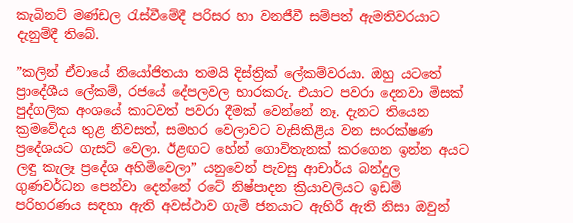කැබිනට් මණ්ඩල රැස්වීමේදී පරිසර හා වනජීවී සම්පත් ඇමතිවරයාට දැනුම්දී තිබේ.

”කලින් ඒවායේ නියෝජිතයා තමයි දිස්ත්‍රික් ලේකම්වරයා. ඔහු යටතේ ප්‍රාදේශීය ලේකම්, රජයේ දේපලවල භාරකරු. එයාට පවරා දෙනවා මිසක් පුද්ගලික අංශයේ කාටවත් පවරා දීමක් වෙන්නේ නෑ. දැනට තියෙන ක්‍රමවේදය තුළ නිවසත්, සමහර වෙලාවට වැසිකිළිය වන සංරක්ෂණ ප්‍රදේශයට ගැසට් වෙලා. ඊළඟට හේන් ගොවිතැනක් කරගෙන ඉන්න අයට ලඳු කැලෑ ප්‍රදේශ අහිමිවෙලා” යනුවෙන් පැවසු ආචාර්ය බන්දුල ගුණවර්ධන පෙන්වා දෙන්නේ රටේ නිෂ්පාදන ක්‍රියාවලියට ඉඩම් පරිහරණය සඳහා ඇති අවස්ථාව ගැමි ජනයාට ඇහිරී ඇති නිසා ඔවුන්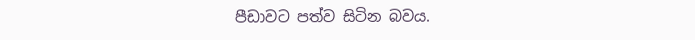පීඩාවට පත්ව සිටින බවය.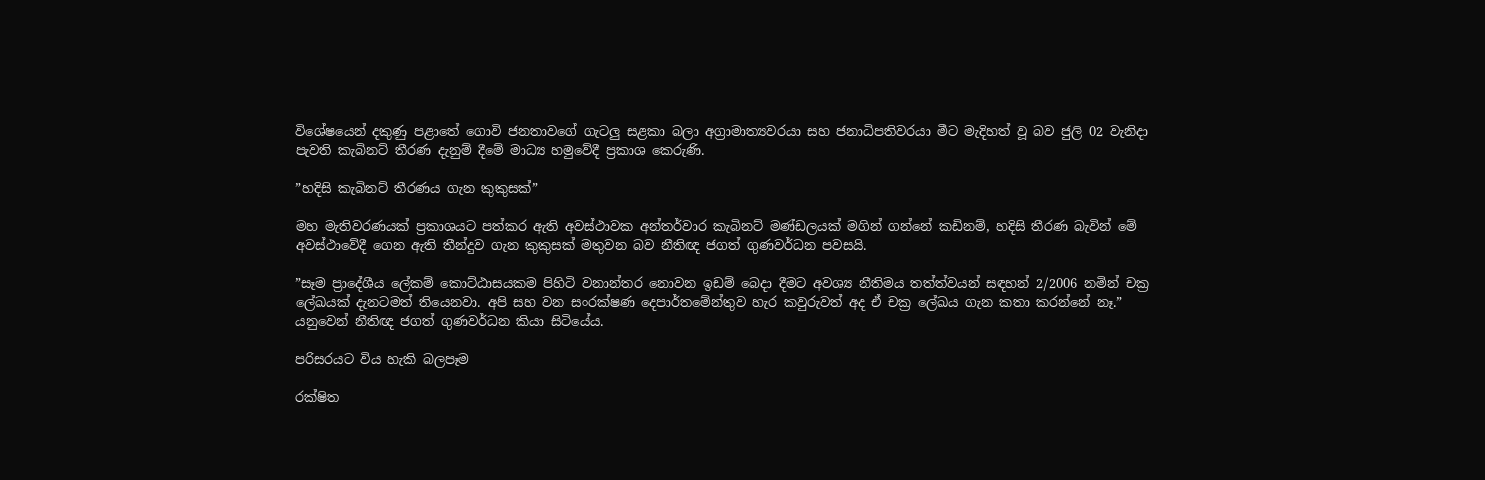විශේෂයෙන් දකුණු පළාතේ ගොවි ජනතාවගේ ගැටලු සළකා බලා අග්‍රාමාත්‍යවරයා සහ ජනාධිපතිවරයා මීට මැදිහත් වූ බව ජුලි 02 වැනිදා පැවති කැබිනට් තීරණ දැනුම් දීමේ මාධ්‍ය හමුවේදී ප්‍රකාශ කෙරුණි.

”හදිසි කැබිනට් තීරණය ගැන කුකුසක්”

මහ මැතිවරණයක් ප්‍රකාශයට පත්කර ඇති අවස්ථාවක අන්තර්වාර කැබිනට් මණ්ඩලයක් මගින් ගන්නේ කඩිනම්, හදිසි තීරණ බැවින් මේ අවස්ථාවේදී ගෙන ඇති තීන්දුව ගැන කුකුසක් මතුවන බව නීතිඥ ජගත් ගුණවර්ධන පවසයි.

”සෑම ප්‍රාදේශීය ලේකම් කොට්ඨාසයකම පිහිටි වනාන්තර නොවන ඉඩම් බෙදා දීමට අවශ්‍ය නීතිමය තත්ත්වයන් සඳහන් 2/2006 නමින් චක්‍ර ලේඛයක් දැනටමත් තියෙනවා. අපි සහ වන සංරක්ෂණ දෙපාර්තමේන්තුව හැර කවුරුවත් අද ඒ චක්‍ර ලේඛය ගැන කතා කරන්නේ නෑ.” යනුවෙන් නීතිඥ ජගත් ගුණවර්ධන කියා සිටියේය.

පරිසරයට විය හැකි බලපෑම

රක්ෂිත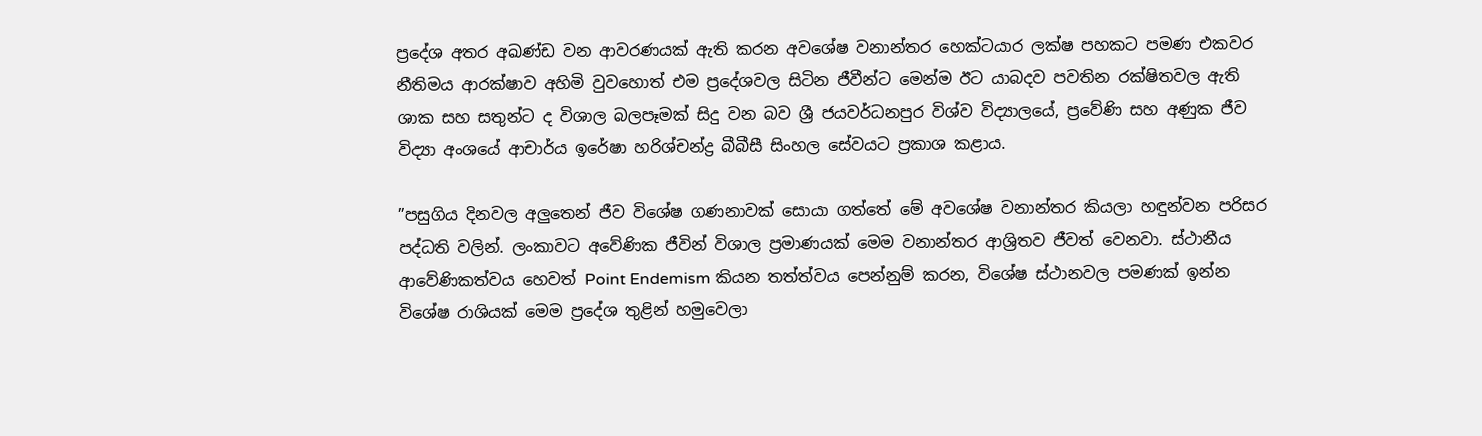ප්‍රදේශ අතර අඛණ්ඩ වන ආවරණයක් ඇති කරන අවශේෂ වනාන්තර හෙක්ටයාර ලක්ෂ පහකට පමණ එකවර නීතිමය ආරක්ෂාව අහිමි වුවහොත් එම ප්‍රදේශවල සිටින ජීවීන්ට මෙන්ම ඊට යාබදව පවතින රක්ෂිතවල ඇති ශාක සහ සතුන්ට ද විශාල බලපෑමක් සිදු වන බව ශ්‍රී ජයවර්ධනපුර විශ්ව විද්‍යාලයේ, ප්‍රවේණි සහ අණුක ජීව විද්‍යා අංශයේ ආචාර්ය ඉරේෂා හරිශ්චන්ද්‍ර බීබීසී සිංහල සේවයට ප්‍රකාශ කළාය.

”පසුගිය දිනවල අලුතෙන් ජීව විශේෂ ගණනාවක් සොයා ගත්තේ මේ අවශේෂ වනාන්තර කියලා හඳුන්වන පරිසර පද්ධති වලින්. ලංකාවට අවේණික ජීවින් විශාල ප්‍රමාණයක් මෙම වනාන්තර ආශ්‍රිතව ජීවත් වෙනවා. ස්ථානීය ආවේණිකත්වය හෙවත් Point Endemism කියන තත්ත්වය පෙන්නුම් කරන, විශේෂ ස්ථානවල පමණක් ඉන්න විශේෂ රාශියක් මෙම ප්‍රදේශ තුළින් හමුවෙලා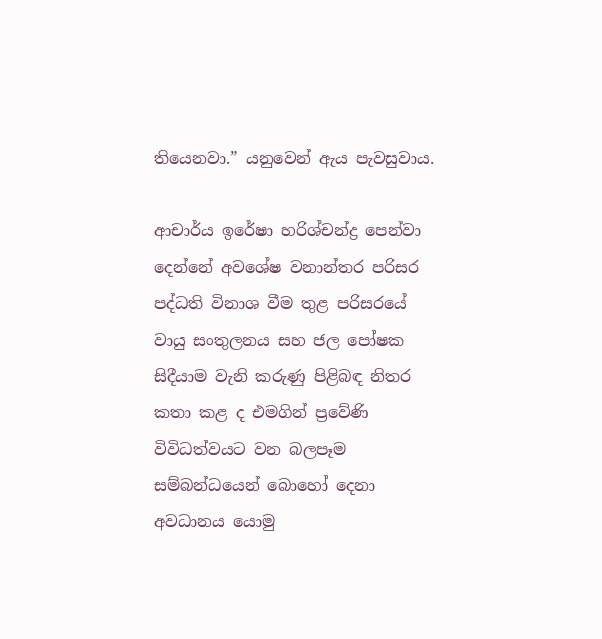තියෙනවා.” යනුවෙන් ඇය පැවසුවාය.

ආචාර්ය ඉරේෂා හරිශ්චන්ද්‍ර පෙන්වා දෙන්නේ අවශේෂ වනාන්තර පරිසර පද්ධති විනාශ වීම තුළ පරිසරයේ වායු සංතුලනය සහ ජල පෝෂක සිදීයාම වැනි කරුණු පිළිබඳ නිතර කතා කළ ද එමගින් ප්‍රවේණි විවිධත්වයට වන බලපෑම සම්බන්ධයෙන් බොහෝ දෙනා අවධානය යොමු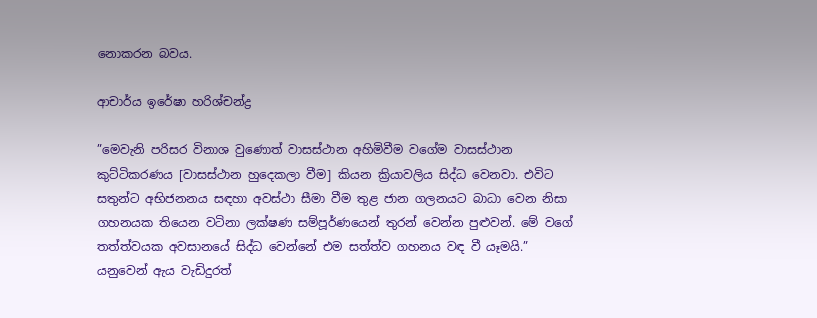නොකරන බවය.

ආචාර්ය ඉරේෂා හරිශ්චන්ද්‍ර

”මෙවැනි පරිසර විනාශ වුණොත් වාසස්ථාන අහිමිවීම වගේම වාසස්ථාන කුට්ටිකරණය [වාසස්ථාන හුදෙකලා වීම] කියන ක්‍රියාවලිය සිද්ධ වෙනවා. එවිට සතුන්ට අභිජනනය සඳහා අවස්ථා සීමා වීම තුළ ජාන ගලනයට බාධා වෙන නිසා ගහනයක තියෙන වටිනා ලක්ෂණ සම්පූර්ණයෙන් තුරන් වෙන්න පුළුවන්. මේ වගේ තත්ත්වයක අවසානයේ සිද්ධ වෙන්නේ එම සත්ත්ව ගහනය වඳ වී යෑමයි.” යනුවෙන් ඇය වැඩිදුරත්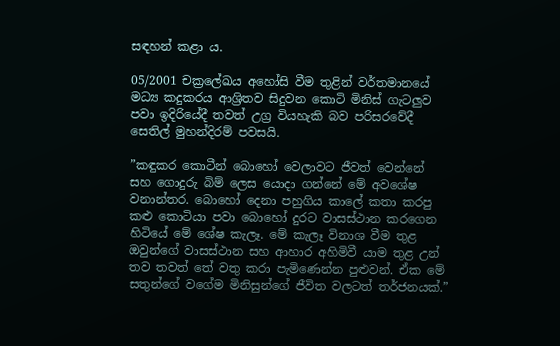සඳහන් කළා ය.

05/2001 චක්‍රලේඛය අහෝසි වීම තුළින් වර්තමානයේ මධ්‍ය කදුකරය ආශ්‍රිතව සිදුවන කොටි මිනිස් ගැටලුව පවා ඉදිරියේදී තවත් උග්‍ර වියහැකි බව පරිසරවේදී සෙතිල් මුහන්දිරම් පවසයි.

”කඳුකර කොටීන් බොහෝ වෙලාවට ජීවත් වෙන්නේ සහ ගොදුරු බිම් ලෙස යොදා ගන්නේ මේ අවශේෂ වනාන්තර. බොහෝ දෙනා පහුගිය කාලේ කතා කරපු කළු කොටියා පවා බොහෝ දුරට වාසස්ථාන කරගෙන හිටියේ මේ ශේෂ කැලෑ. මේ කැලෑ විනාශ වීම තුළ ඔවුන්ගේ වාසස්ථාන සහ ආහාර අහිමිවී යාම තුළ උන් තව තවත් තේ වතු කරා පැමිණෙන්න පුළුවන්. ඒක මේ සතුන්ගේ වගේම මිනිසුන්ගේ ජීවිත වලටත් තර්ජනයක්.”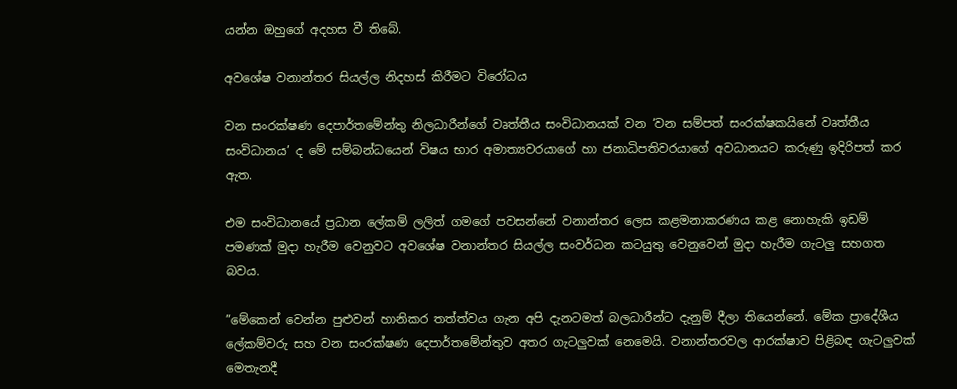යන්න ඔහුගේ අදහස වී තිබේ.

අවශේෂ වනාන්තර සියල්ල නිදහස් කිරීමට විරෝධය

වන සංරක්ෂණ දෙපාර්තමේන්තු නිලධාරීන්ගේ වෘත්තීය සංවිධානයක් වන ‘වන සම්පත් සංරක්ෂකයිනේ වෘත්තීය සංවිධානය’ ද මේ සම්බන්ධයෙන් විෂය භාර අමාත්‍යවරයාගේ හා ජනාධිපතිවරයාගේ අවධානයට කරුණු ඉදිරිපත් කර ඇත.

එම සංවිධානයේ ප්‍රධාන ලේකම් ලලිත් ගමගේ පවසන්නේ වනාන්තර ලෙස කළමනාකරණය කළ නොහැකි ඉඩම් පමණක් මුදා හැරීම වෙනුවට අවශේෂ වනාන්තර සියල්ල සංවර්ධන කටයුතු වෙනුවෙන් මුදා හැරීම ගැටලු සහගත බවය.

”මේකෙන් වෙන්න පුළුවන් හානිකර තත්ත්වය ගැන අපි දැනටමත් බලධාරීන්ට දැනුම් දීලා තියෙන්නේ. මේක ප්‍රාදේශීය ලේකම්වරු සහ වන සංරක්ෂණ දෙපාර්තමේන්තුව අතර ගැටලුවක් නෙමෙයි. වනාන්තරවල ආරක්ෂාව පිළිබඳ ගැටලුවක් මෙතැනදී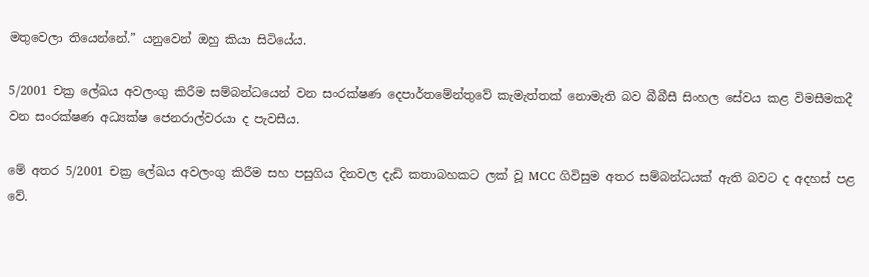මතුවෙලා තියෙන්නේ.” යනුවෙන් ඔහු කියා සිටියේය.

5/2001 චක්‍ර ලේඛය අවලංගු කිරීම සම්බන්ධයෙන් වන සංරක්ෂණ දෙපාර්තමේන්තුවේ කැමැත්තක් නොමැති බව බීබීසී සිංහල සේවය කළ විමසීමකදී වන සංරක්ෂණ අධ්‍යක්ෂ ජෙනරාල්වරයා ද පැවසීය.

මේ අතර 5/2001 චක්‍ර ලේඛය අවලංගු කිරීම සහ පසුගිය දිනවල දැඩි කතාබහකට ලක් වූ MCC ගිවිසුම අතර සම්බන්ධයක් ඇති බවට ද අදහස් පළ වේ.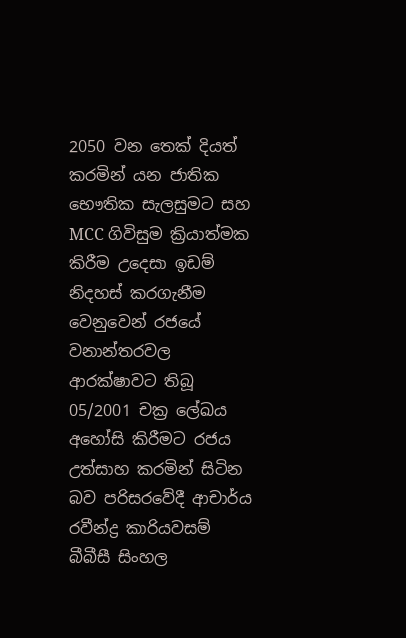2050 වන තෙක් දියත් කරමින් යන ජාතික භෞතික සැලසුමට සහ MCC ගිවිසුම ක්‍රියාත්මක කිරීම උදෙසා ඉඩම් නිදහස් කරගැනීම වෙනුවෙන් රජයේ වනාන්තරවල ආරක්ෂාවට තිබූ 05/2001 චක්‍ර ලේඛය අහෝසි කිරීමට රජය උත්සාහ කරමින් සිටින බව පරිසරවේදී ආචාර්ය රවීන්ද්‍ර කාරියවසම් බීබීසී සිංහල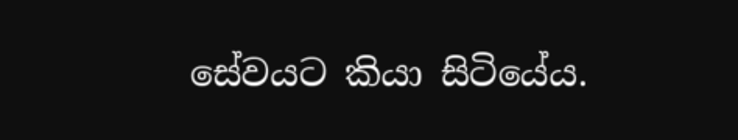සේවයට කියා සිටියේය.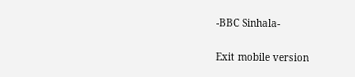-BBC Sinhala-

Exit mobile version